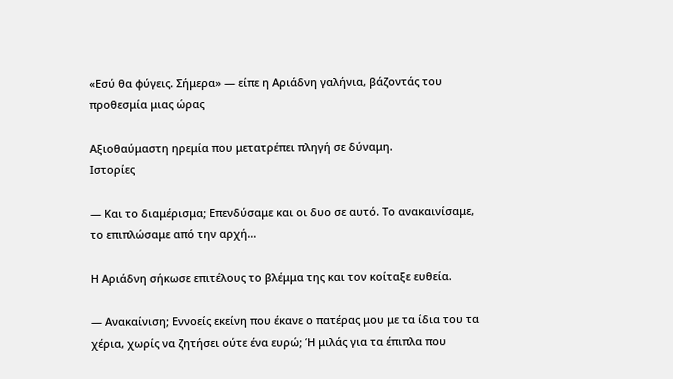«Εσύ θα φύγεις. Σήμερα» — είπε η Αριάδνη γαλήνια, βάζοντάς του προθεσμία μιας ώρας

Αξιοθαύμαστη ηρεμία που μετατρέπει πληγή σε δύναμη.
Ιστορίες

— Και το διαμέρισμα; Επενδύσαμε και οι δυο σε αυτό. Το ανακαινίσαμε, το επιπλώσαμε από την αρχή…

Η Αριάδνη σήκωσε επιτέλους το βλέμμα της και τον κοίταξε ευθεία.

— Ανακαίνιση; Εννοείς εκείνη που έκανε ο πατέρας μου με τα ίδια του τα χέρια, χωρίς να ζητήσει ούτε ένα ευρώ; Ή μιλάς για τα έπιπλα που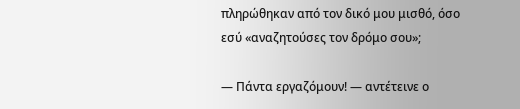πληρώθηκαν από τον δικό μου μισθό, όσο εσύ «αναζητούσες τον δρόμο σου»;

— Πάντα εργαζόμουν! — αντέτεινε ο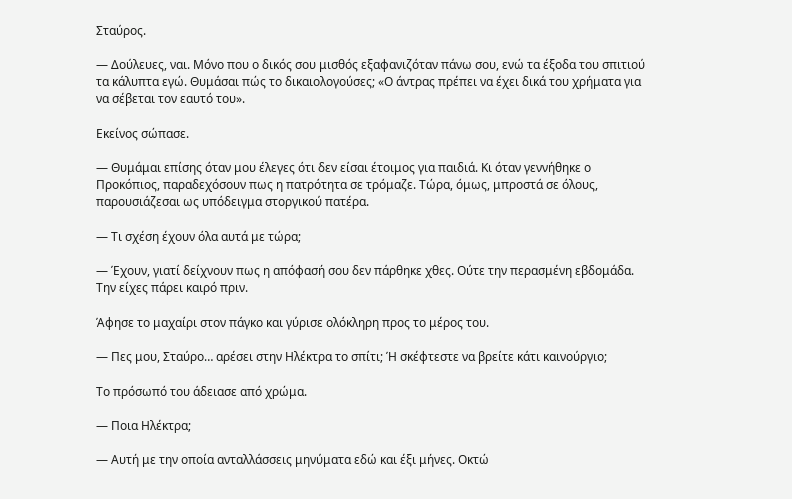Σταύρος.

— Δούλευες, ναι. Μόνο που ο δικός σου μισθός εξαφανιζόταν πάνω σου, ενώ τα έξοδα του σπιτιού τα κάλυπτα εγώ. Θυμάσαι πώς το δικαιολογούσες; «Ο άντρας πρέπει να έχει δικά του χρήματα για να σέβεται τον εαυτό του».

Εκείνος σώπασε.

— Θυμάμαι επίσης όταν μου έλεγες ότι δεν είσαι έτοιμος για παιδιά. Κι όταν γεννήθηκε ο Προκόπιος, παραδεχόσουν πως η πατρότητα σε τρόμαζε. Τώρα, όμως, μπροστά σε όλους, παρουσιάζεσαι ως υπόδειγμα στοργικού πατέρα.

— Τι σχέση έχουν όλα αυτά με τώρα;

— Έχουν, γιατί δείχνουν πως η απόφασή σου δεν πάρθηκε χθες. Ούτε την περασμένη εβδομάδα. Την είχες πάρει καιρό πριν.

Άφησε το μαχαίρι στον πάγκο και γύρισε ολόκληρη προς το μέρος του.

— Πες μου, Σταύρο… αρέσει στην Ηλέκτρα το σπίτι; Ή σκέφτεστε να βρείτε κάτι καινούργιο;

Το πρόσωπό του άδειασε από χρώμα.

— Ποια Ηλέκτρα;

— Αυτή με την οποία ανταλλάσσεις μηνύματα εδώ και έξι μήνες. Οκτώ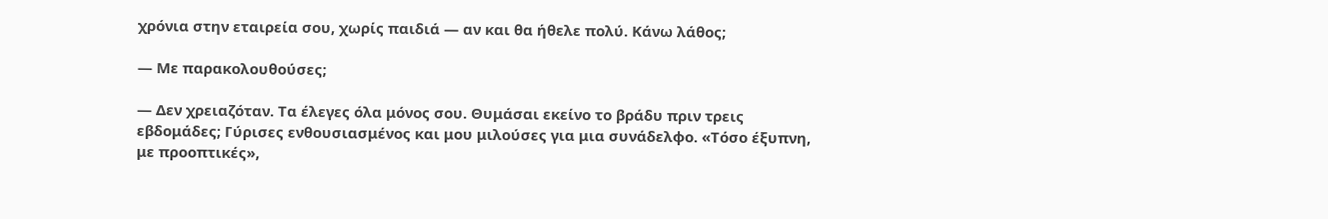χρόνια στην εταιρεία σου, χωρίς παιδιά — αν και θα ήθελε πολύ. Κάνω λάθος;

— Με παρακολουθούσες;

— Δεν χρειαζόταν. Τα έλεγες όλα μόνος σου. Θυμάσαι εκείνο το βράδυ πριν τρεις εβδομάδες; Γύρισες ενθουσιασμένος και μου μιλούσες για μια συνάδελφο. «Τόσο έξυπνη, με προοπτικές»,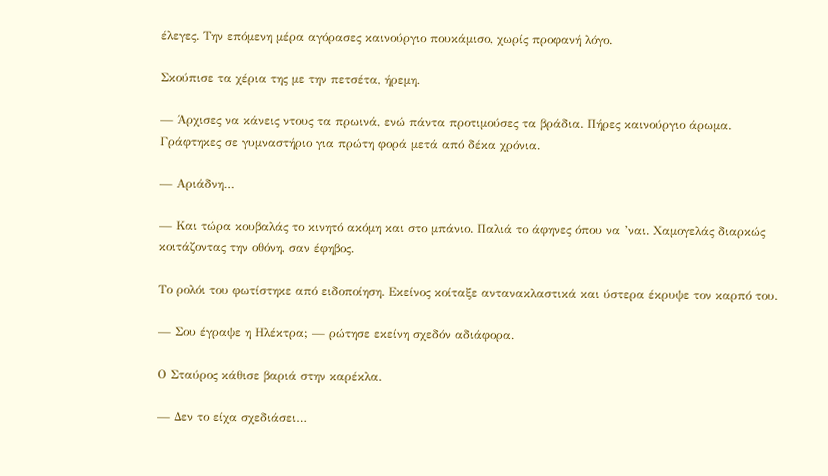έλεγες. Την επόμενη μέρα αγόρασες καινούργιο πουκάμισο, χωρίς προφανή λόγο.

Σκούπισε τα χέρια της με την πετσέτα, ήρεμη.

— Άρχισες να κάνεις ντους τα πρωινά, ενώ πάντα προτιμούσες τα βράδια. Πήρες καινούργιο άρωμα. Γράφτηκες σε γυμναστήριο για πρώτη φορά μετά από δέκα χρόνια.

— Αριάδνη…

— Και τώρα κουβαλάς το κινητό ακόμη και στο μπάνιο. Παλιά το άφηνες όπου να ’ναι. Χαμογελάς διαρκώς κοιτάζοντας την οθόνη, σαν έφηβος.

Το ρολόι του φωτίστηκε από ειδοποίηση. Εκείνος κοίταξε αντανακλαστικά και ύστερα έκρυψε τον καρπό του.

— Σου έγραψε η Ηλέκτρα; — ρώτησε εκείνη σχεδόν αδιάφορα.

Ο Σταύρος κάθισε βαριά στην καρέκλα.

— Δεν το είχα σχεδιάσει…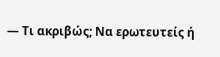— Τι ακριβώς; Να ερωτευτείς ή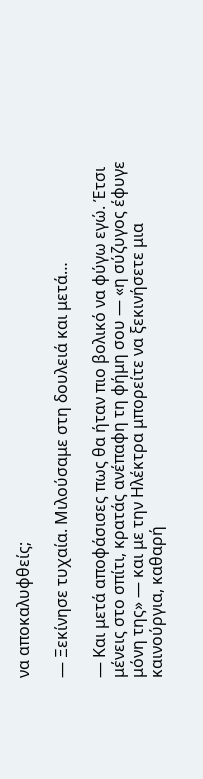να αποκαλυφθείς;

— Ξεκίνησε τυχαία. Μιλούσαμε στη δουλειά και μετά…

— Και μετά αποφάσισες πως θα ήταν πιο βολικό να φύγω εγώ. Έτσι μένεις στο σπίτι, κρατάς ανέπαφη τη φήμη σου — «η σύζυγος έφυγε μόνη της» — και με την Ηλέκτρα μπορείτε να ξεκινήσετε μια καινούργια, καθαρή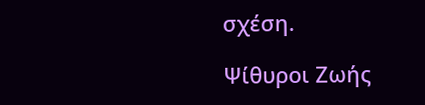σχέση.

Ψίθυροι Ζωής